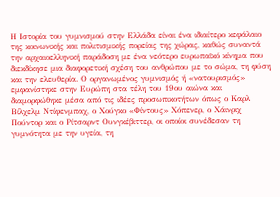Η Ιστορία του γυμνισμού στην Ελλάδα είναι ένα ιδιαίτερο κεφάλαιο της κοινωνικής και πολιτισμικής πορείας της χώρας, καθώς συναντά την αρχαιοελληνική παράδοση με ένα νεότερο ευρωπαϊκό κίνημα που διεκδίκησε μια διαφορετική σχέση του ανθρώπου με το σώμα, τη φύση και την ελευθερία. Ο οργανωμένος γυμνισμός ή «νατουρισμός» εμφανίστηκε στην Ευρώπη στα τέλη του 19ου αιώνα και διαμορφώθηκε μέσα από τις ιδέες προσωπικοτήτων όπως ο Καρλ Βίλχελμ Ντίφενμπαχ, ο Χούγκο «Φίντους» Χόπενερ, ο Χάινριχ Πούντορ και ο Ρίτσαρντ Ουνγκέβιττερ, οι οποίοι συνέδεσαν τη γυμνότητα με την υγεία, τη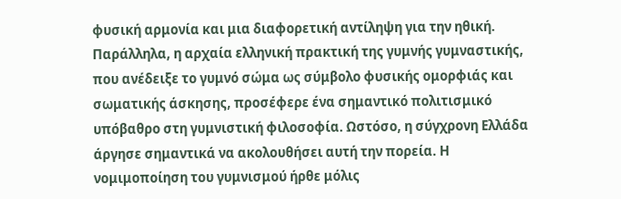φυσική αρμονία και μια διαφορετική αντίληψη για την ηθική. Παράλληλα, η αρχαία ελληνική πρακτική της γυμνής γυμναστικής, που ανέδειξε το γυμνό σώμα ως σύμβολο φυσικής ομορφιάς και σωματικής άσκησης, προσέφερε ένα σημαντικό πολιτισμικό υπόβαθρο στη γυμνιστική φιλοσοφία. Ωστόσο, η σύγχρονη Ελλάδα άργησε σημαντικά να ακολουθήσει αυτή την πορεία. Η νομιμοποίηση του γυμνισμού ήρθε μόλις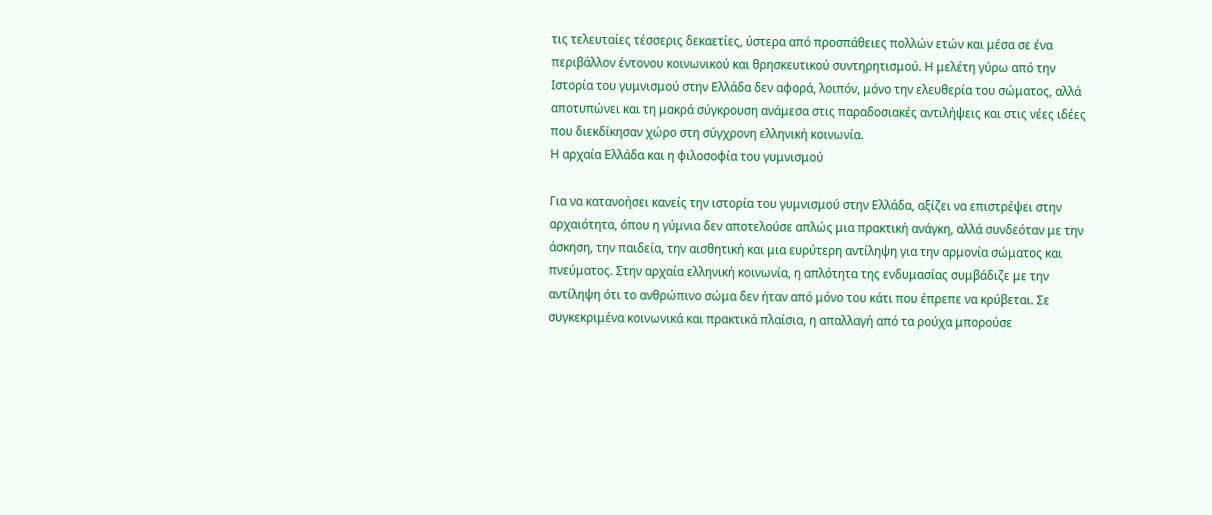τις τελευταίες τέσσερις δεκαετίες, ύστερα από προσπάθειες πολλών ετών και μέσα σε ένα περιβάλλον έντονου κοινωνικού και θρησκευτικού συντηρητισμού. Η μελέτη γύρω από την Ιστορία του γυμνισμού στην Ελλάδα δεν αφορά, λοιπόν, μόνο την ελευθερία του σώματος, αλλά αποτυπώνει και τη μακρά σύγκρουση ανάμεσα στις παραδοσιακές αντιλήψεις και στις νέες ιδέες που διεκδίκησαν χώρο στη σύγχρονη ελληνική κοινωνία.
Η αρχαία Ελλάδα και η φιλοσοφία του γυμνισμού

Για να κατανοήσει κανείς την ιστορία του γυμνισμού στην Ελλάδα, αξίζει να επιστρέψει στην αρχαιότητα, όπου η γύμνια δεν αποτελούσε απλώς μια πρακτική ανάγκη, αλλά συνδεόταν με την άσκηση, την παιδεία, την αισθητική και μια ευρύτερη αντίληψη για την αρμονία σώματος και πνεύματος. Στην αρχαία ελληνική κοινωνία, η απλότητα της ενδυμασίας συμβάδιζε με την αντίληψη ότι το ανθρώπινο σώμα δεν ήταν από μόνο του κάτι που έπρεπε να κρύβεται. Σε συγκεκριμένα κοινωνικά και πρακτικά πλαίσια, η απαλλαγή από τα ρούχα μπορούσε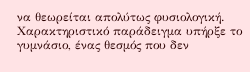να θεωρείται απολύτως φυσιολογική.
Χαρακτηριστικό παράδειγμα υπήρξε το γυμνάσιο, ένας θεσμός που δεν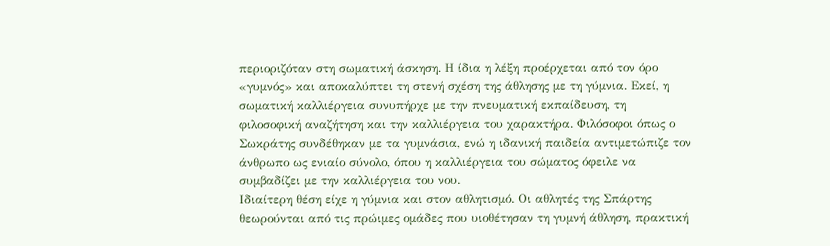περιοριζόταν στη σωματική άσκηση. Η ίδια η λέξη προέρχεται από τον όρο «γυμνός» και αποκαλύπτει τη στενή σχέση της άθλησης με τη γύμνια. Εκεί, η σωματική καλλιέργεια συνυπήρχε με την πνευματική εκπαίδευση, τη φιλοσοφική αναζήτηση και την καλλιέργεια του χαρακτήρα. Φιλόσοφοι όπως ο Σωκράτης συνδέθηκαν με τα γυμνάσια, ενώ η ιδανική παιδεία αντιμετώπιζε τον άνθρωπο ως ενιαίο σύνολο, όπου η καλλιέργεια του σώματος όφειλε να συμβαδίζει με την καλλιέργεια του νου.
Ιδιαίτερη θέση είχε η γύμνια και στον αθλητισμό. Οι αθλητές της Σπάρτης θεωρούνται από τις πρώιμες ομάδες που υιοθέτησαν τη γυμνή άθληση, πρακτική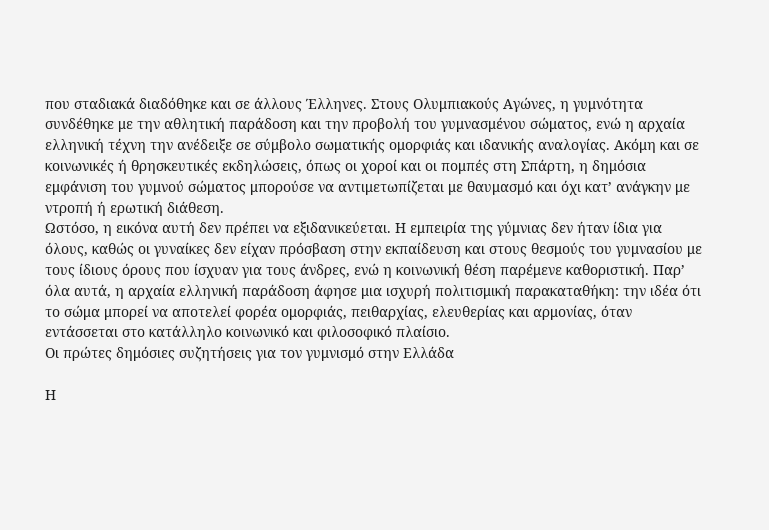που σταδιακά διαδόθηκε και σε άλλους Έλληνες. Στους Ολυμπιακούς Αγώνες, η γυμνότητα συνδέθηκε με την αθλητική παράδοση και την προβολή του γυμνασμένου σώματος, ενώ η αρχαία ελληνική τέχνη την ανέδειξε σε σύμβολο σωματικής ομορφιάς και ιδανικής αναλογίας. Ακόμη και σε κοινωνικές ή θρησκευτικές εκδηλώσεις, όπως οι χοροί και οι πομπές στη Σπάρτη, η δημόσια εμφάνιση του γυμνού σώματος μπορούσε να αντιμετωπίζεται με θαυμασμό και όχι κατ’ ανάγκην με ντροπή ή ερωτική διάθεση.
Ωστόσο, η εικόνα αυτή δεν πρέπει να εξιδανικεύεται. Η εμπειρία της γύμνιας δεν ήταν ίδια για όλους, καθώς οι γυναίκες δεν είχαν πρόσβαση στην εκπαίδευση και στους θεσμούς του γυμνασίου με τους ίδιους όρους που ίσχυαν για τους άνδρες, ενώ η κοινωνική θέση παρέμενε καθοριστική. Παρ’ όλα αυτά, η αρχαία ελληνική παράδοση άφησε μια ισχυρή πολιτισμική παρακαταθήκη: την ιδέα ότι το σώμα μπορεί να αποτελεί φορέα ομορφιάς, πειθαρχίας, ελευθερίας και αρμονίας, όταν εντάσσεται στο κατάλληλο κοινωνικό και φιλοσοφικό πλαίσιο.
Οι πρώτες δημόσιες συζητήσεις για τον γυμνισμό στην Ελλάδα

Η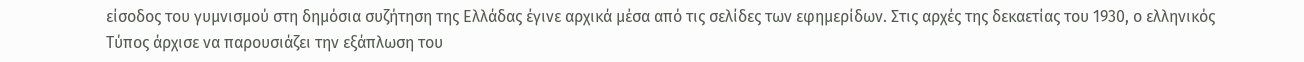είσοδος του γυμνισμού στη δημόσια συζήτηση της Ελλάδας έγινε αρχικά μέσα από τις σελίδες των εφημερίδων. Στις αρχές της δεκαετίας του 1930, ο ελληνικός Τύπος άρχισε να παρουσιάζει την εξάπλωση του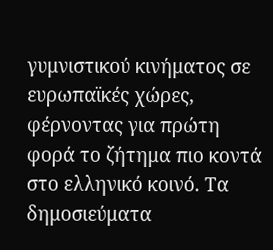γυμνιστικού κινήματος σε ευρωπαϊκές χώρες, φέρνοντας για πρώτη φορά το ζήτημα πιο κοντά στο ελληνικό κοινό. Τα δημοσιεύματα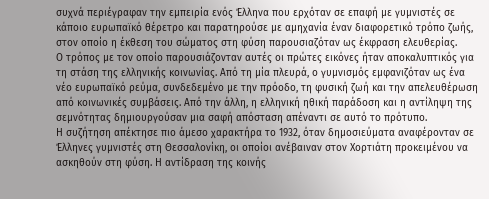συχνά περιέγραφαν την εμπειρία ενός Έλληνα που ερχόταν σε επαφή με γυμνιστές σε κάποιο ευρωπαϊκό θέρετρο και παρατηρούσε με αμηχανία έναν διαφορετικό τρόπο ζωής, στον οποίο η έκθεση του σώματος στη φύση παρουσιαζόταν ως έκφραση ελευθερίας.
Ο τρόπος με τον οποίο παρουσιάζονταν αυτές οι πρώτες εικόνες ήταν αποκαλυπτικός για τη στάση της ελληνικής κοινωνίας. Από τη μία πλευρά, ο γυμνισμός εμφανιζόταν ως ένα νέο ευρωπαϊκό ρεύμα, συνδεδεμένο με την πρόοδο, τη φυσική ζωή και την απελευθέρωση από κοινωνικές συμβάσεις. Από την άλλη, η ελληνική ηθική παράδοση και η αντίληψη της σεμνότητας δημιουργούσαν μια σαφή απόσταση απέναντι σε αυτό το πρότυπο.
Η συζήτηση απέκτησε πιο άμεσο χαρακτήρα το 1932, όταν δημοσιεύματα αναφέρονταν σε Έλληνες γυμνιστές στη Θεσσαλονίκη, οι οποίοι ανέβαιναν στον Χορτιάτη προκειμένου να ασκηθούν στη φύση. Η αντίδραση της κοινής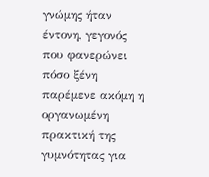γνώμης ήταν έντονη, γεγονός που φανερώνει πόσο ξένη παρέμενε ακόμη η οργανωμένη πρακτική της γυμνότητας για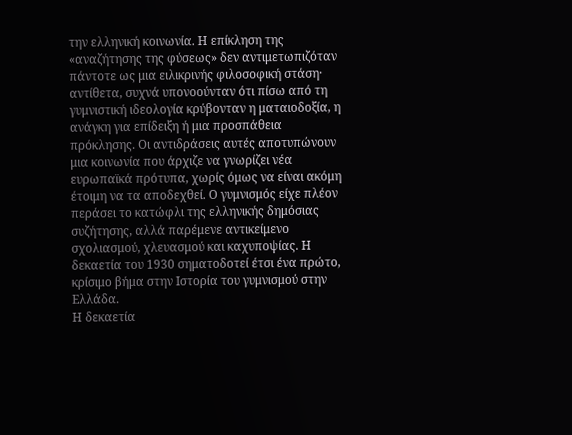την ελληνική κοινωνία. Η επίκληση της «αναζήτησης της φύσεως» δεν αντιμετωπιζόταν πάντοτε ως μια ειλικρινής φιλοσοφική στάση· αντίθετα, συχνά υπονοούνταν ότι πίσω από τη γυμνιστική ιδεολογία κρύβονταν η ματαιοδοξία, η ανάγκη για επίδειξη ή μια προσπάθεια πρόκλησης. Οι αντιδράσεις αυτές αποτυπώνουν μια κοινωνία που άρχιζε να γνωρίζει νέα ευρωπαϊκά πρότυπα, χωρίς όμως να είναι ακόμη έτοιμη να τα αποδεχθεί. Ο γυμνισμός είχε πλέον περάσει το κατώφλι της ελληνικής δημόσιας συζήτησης, αλλά παρέμενε αντικείμενο σχολιασμού, χλευασμού και καχυποψίας. Η δεκαετία του 1930 σηματοδοτεί έτσι ένα πρώτο, κρίσιμο βήμα στην Ιστορία του γυμνισμού στην Ελλάδα.
Η δεκαετία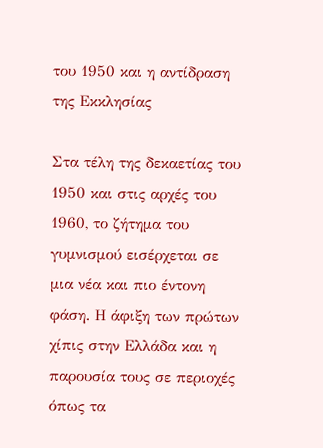του 1950 και η αντίδραση της Εκκλησίας

Στα τέλη της δεκαετίας του 1950 και στις αρχές του 1960, το ζήτημα του γυμνισμού εισέρχεται σε μια νέα και πιο έντονη φάση. Η άφιξη των πρώτων χίπις στην Ελλάδα και η παρουσία τους σε περιοχές όπως τα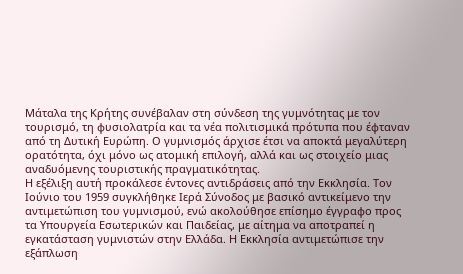Μάταλα της Κρήτης συνέβαλαν στη σύνδεση της γυμνότητας με τον τουρισμό, τη φυσιολατρία και τα νέα πολιτισμικά πρότυπα που έφταναν από τη Δυτική Ευρώπη. Ο γυμνισμός άρχισε έτσι να αποκτά μεγαλύτερη ορατότητα, όχι μόνο ως ατομική επιλογή, αλλά και ως στοιχείο μιας αναδυόμενης τουριστικής πραγματικότητας.
Η εξέλιξη αυτή προκάλεσε έντονες αντιδράσεις από την Εκκλησία. Τον Ιούνιο του 1959 συγκλήθηκε Ιερά Σύνοδος με βασικό αντικείμενο την αντιμετώπιση του γυμνισμού, ενώ ακολούθησε επίσημο έγγραφο προς τα Υπουργεία Εσωτερικών και Παιδείας, με αίτημα να αποτραπεί η εγκατάσταση γυμνιστών στην Ελλάδα. Η Εκκλησία αντιμετώπισε την εξάπλωση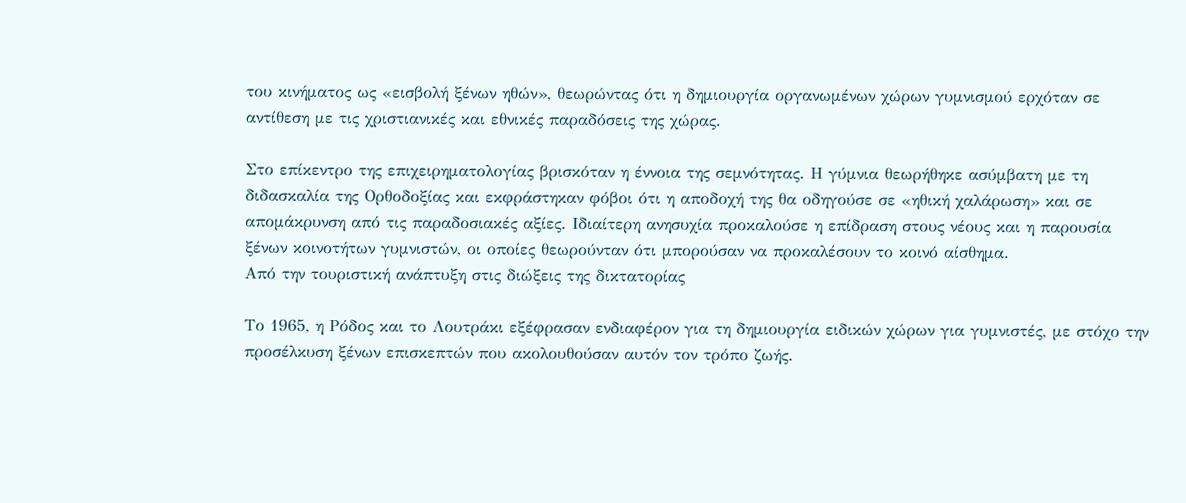του κινήματος ως «εισβολή ξένων ηθών», θεωρώντας ότι η δημιουργία οργανωμένων χώρων γυμνισμού ερχόταν σε αντίθεση με τις χριστιανικές και εθνικές παραδόσεις της χώρας.

Στο επίκεντρο της επιχειρηματολογίας βρισκόταν η έννοια της σεμνότητας. Η γύμνια θεωρήθηκε ασύμβατη με τη διδασκαλία της Ορθοδοξίας και εκφράστηκαν φόβοι ότι η αποδοχή της θα οδηγούσε σε «ηθική χαλάρωση» και σε απομάκρυνση από τις παραδοσιακές αξίες. Ιδιαίτερη ανησυχία προκαλούσε η επίδραση στους νέους και η παρουσία ξένων κοινοτήτων γυμνιστών, οι οποίες θεωρούνταν ότι μπορούσαν να προκαλέσουν το κοινό αίσθημα.
Από την τουριστική ανάπτυξη στις διώξεις της δικτατορίας

Το 1965, η Ρόδος και το Λουτράκι εξέφρασαν ενδιαφέρον για τη δημιουργία ειδικών χώρων για γυμνιστές, με στόχο την προσέλκυση ξένων επισκεπτών που ακολουθούσαν αυτόν τον τρόπο ζωής.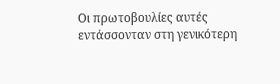Οι πρωτοβουλίες αυτές εντάσσονταν στη γενικότερη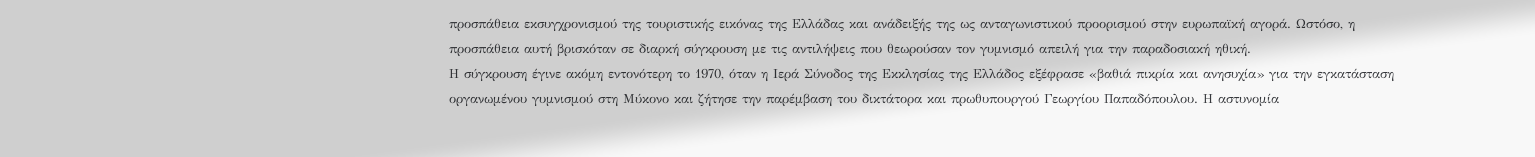προσπάθεια εκσυγχρονισμού της τουριστικής εικόνας της Ελλάδας και ανάδειξής της ως ανταγωνιστικού προορισμού στην ευρωπαϊκή αγορά. Ωστόσο, η προσπάθεια αυτή βρισκόταν σε διαρκή σύγκρουση με τις αντιλήψεις που θεωρούσαν τον γυμνισμό απειλή για την παραδοσιακή ηθική.
Η σύγκρουση έγινε ακόμη εντονότερη το 1970, όταν η Ιερά Σύνοδος της Εκκλησίας της Ελλάδος εξέφρασε «βαθιά πικρία και ανησυχία» για την εγκατάσταση οργανωμένου γυμνισμού στη Μύκονο και ζήτησε την παρέμβαση του δικτάτορα και πρωθυπουργού Γεωργίου Παπαδόπουλου. Η αστυνομία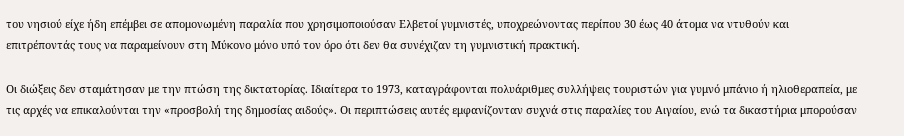του νησιού είχε ήδη επέμβει σε απομονωμένη παραλία που χρησιμοποιούσαν Ελβετοί γυμνιστές, υποχρεώνοντας περίπου 30 έως 40 άτομα να ντυθούν και επιτρέποντάς τους να παραμείνουν στη Μύκονο μόνο υπό τον όρο ότι δεν θα συνέχιζαν τη γυμνιστική πρακτική.

Οι διώξεις δεν σταμάτησαν με την πτώση της δικτατορίας. Ιδιαίτερα το 1973, καταγράφονται πολυάριθμες συλλήψεις τουριστών για γυμνό μπάνιο ή ηλιοθεραπεία, με τις αρχές να επικαλούνται την «προσβολή της δημοσίας αιδούς». Οι περιπτώσεις αυτές εμφανίζονταν συχνά στις παραλίες του Αιγαίου, ενώ τα δικαστήρια μπορούσαν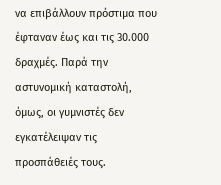να επιβάλλουν πρόστιμα που έφταναν έως και τις 30.000 δραχμές. Παρά την αστυνομική καταστολή, όμως, οι γυμνιστές δεν εγκατέλειψαν τις προσπάθειές τους.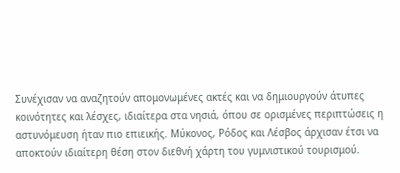Συνέχισαν να αναζητούν απομονωμένες ακτές και να δημιουργούν άτυπες κοινότητες και λέσχες, ιδιαίτερα στα νησιά, όπου σε ορισμένες περιπτώσεις η αστυνόμευση ήταν πιο επιεικής. Μύκονος, Ρόδος και Λέσβος άρχισαν έτσι να αποκτούν ιδιαίτερη θέση στον διεθνή χάρτη του γυμνιστικού τουρισμού.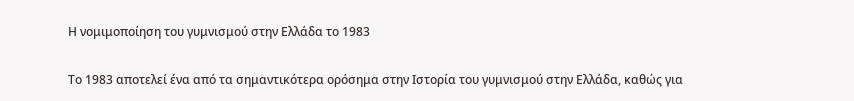Η νομιμοποίηση του γυμνισμού στην Ελλάδα το 1983

Το 1983 αποτελεί ένα από τα σημαντικότερα ορόσημα στην Ιστορία του γυμνισμού στην Ελλάδα, καθώς για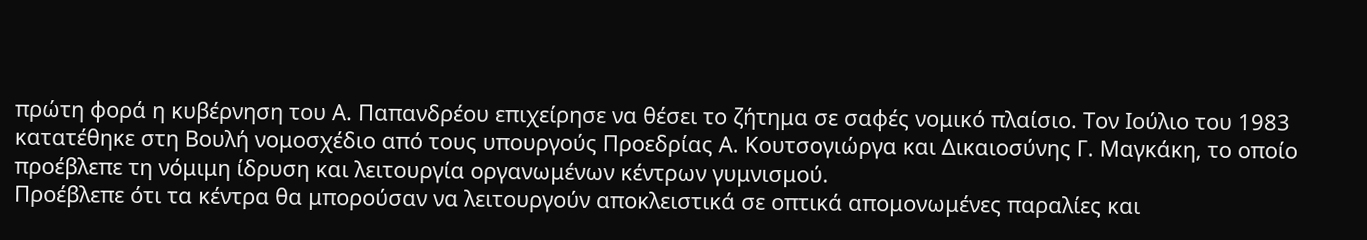πρώτη φορά η κυβέρνηση του Α. Παπανδρέου επιχείρησε να θέσει το ζήτημα σε σαφές νομικό πλαίσιο. Τον Ιούλιο του 1983 κατατέθηκε στη Βουλή νομοσχέδιο από τους υπουργούς Προεδρίας Α. Κουτσογιώργα και Δικαιοσύνης Γ. Μαγκάκη, το οποίο προέβλεπε τη νόμιμη ίδρυση και λειτουργία οργανωμένων κέντρων γυμνισμού.
Προέβλεπε ότι τα κέντρα θα μπορούσαν να λειτουργούν αποκλειστικά σε οπτικά απομονωμένες παραλίες και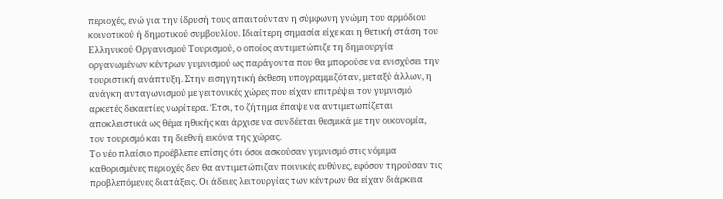περιοχές, ενώ για την ίδρυσή τους απαιτούνταν η σύμφωνη γνώμη του αρμόδιου κοινοτικού ή δημοτικού συμβουλίου. Ιδιαίτερη σημασία είχε και η θετική στάση του Ελληνικού Οργανισμού Τουρισμού, ο οποίος αντιμετώπιζε τη δημιουργία οργανωμένων κέντρων γυμνισμού ως παράγοντα που θα μπορούσε να ενισχύσει την τουριστική ανάπτυξη. Στην εισηγητική έκθεση υπογραμμιζόταν, μεταξύ άλλων, η ανάγκη ανταγωνισμού με γειτονικές χώρες που είχαν επιτρέψει τον γυμνισμό αρκετές δεκαετίες νωρίτερα. Έτσι, το ζήτημα έπαψε να αντιμετωπίζεται αποκλειστικά ως θέμα ηθικής και άρχισε να συνδέεται θεσμικά με την οικονομία, τον τουρισμό και τη διεθνή εικόνα της χώρας.
Το νέο πλαίσιο προέβλεπε επίσης ότι όσοι ασκούσαν γυμνισμό στις νόμιμα καθορισμένες περιοχές δεν θα αντιμετώπιζαν ποινικές ευθύνες, εφόσον τηρούσαν τις προβλεπόμενες διατάξεις. Οι άδειες λειτουργίας των κέντρων θα είχαν διάρκεια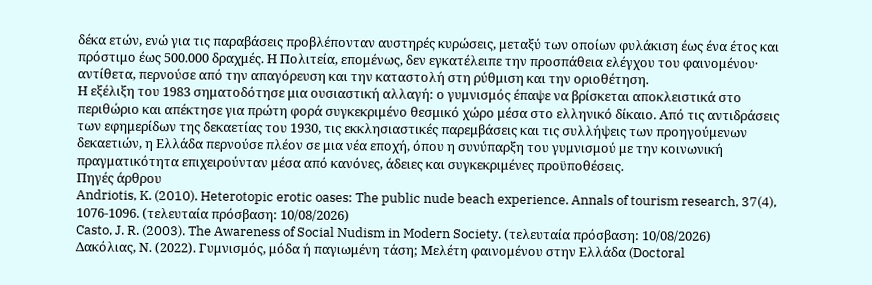δέκα ετών, ενώ για τις παραβάσεις προβλέπονταν αυστηρές κυρώσεις, μεταξύ των οποίων φυλάκιση έως ένα έτος και πρόστιμο έως 500.000 δραχμές. Η Πολιτεία, επομένως, δεν εγκατέλειπε την προσπάθεια ελέγχου του φαινομένου· αντίθετα, περνούσε από την απαγόρευση και την καταστολή στη ρύθμιση και την οριοθέτηση.
Η εξέλιξη του 1983 σηματοδότησε μια ουσιαστική αλλαγή: ο γυμνισμός έπαψε να βρίσκεται αποκλειστικά στο περιθώριο και απέκτησε για πρώτη φορά συγκεκριμένο θεσμικό χώρο μέσα στο ελληνικό δίκαιο. Από τις αντιδράσεις των εφημερίδων της δεκαετίας του 1930, τις εκκλησιαστικές παρεμβάσεις και τις συλλήψεις των προηγούμενων δεκαετιών, η Ελλάδα περνούσε πλέον σε μια νέα εποχή, όπου η συνύπαρξη του γυμνισμού με την κοινωνική πραγματικότητα επιχειρούνταν μέσα από κανόνες, άδειες και συγκεκριμένες προϋποθέσεις.
Πηγές άρθρου
Andriotis, K. (2010). Heterotopic erotic oases: The public nude beach experience. Annals of tourism research, 37(4), 1076-1096. (τελευταία πρόσβαση: 10/08/2026)
Casto, J. R. (2003). The Awareness of Social Nudism in Modern Society. (τελευταία πρόσβαση: 10/08/2026)
Δακόλιας, Ν. (2022). Γυμνισμός, μόδα ή παγιωμένη τάση; Μελέτη φαινομένου στην Ελλάδα (Doctoral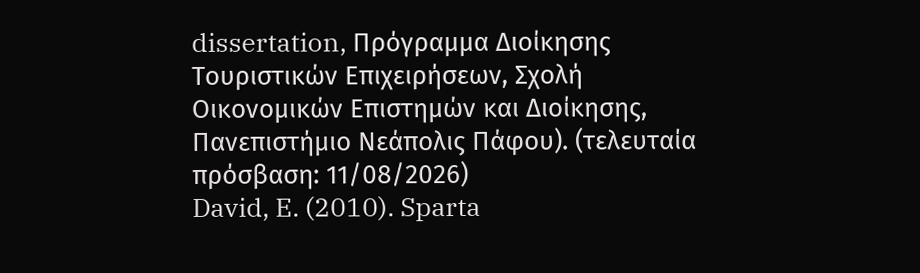dissertation, Πρόγραμμα Διοίκησης Τουριστικών Επιχειρήσεων, Σχολή Οικονομικών Επιστημών και Διοίκησης, Πανεπιστήμιο Νεάπολις Πάφου). (τελευταία πρόσβαση: 11/08/2026)
David, E. (2010). Sparta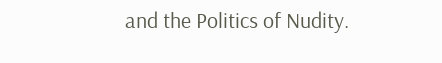and the Politics of Nudity.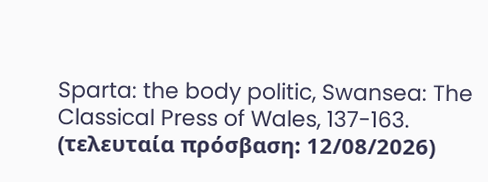Sparta: the body politic, Swansea: The Classical Press of Wales, 137-163. (τελευταία πρόσβαση: 12/08/2026)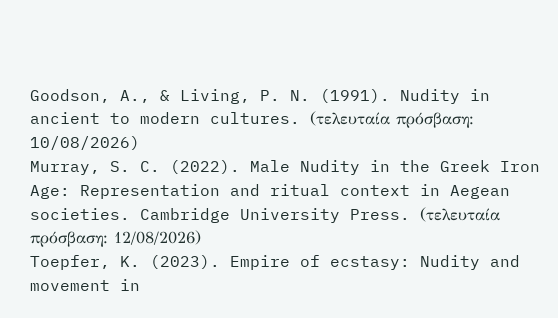Goodson, A., & Living, P. N. (1991). Nudity in ancient to modern cultures. (τελευταία πρόσβαση: 10/08/2026)
Murray, S. C. (2022). Male Nudity in the Greek Iron Age: Representation and ritual context in Aegean societies. Cambridge University Press. (τελευταία πρόσβαση: 12/08/2026)
Toepfer, K. (2023). Empire of ecstasy: Nudity and movement in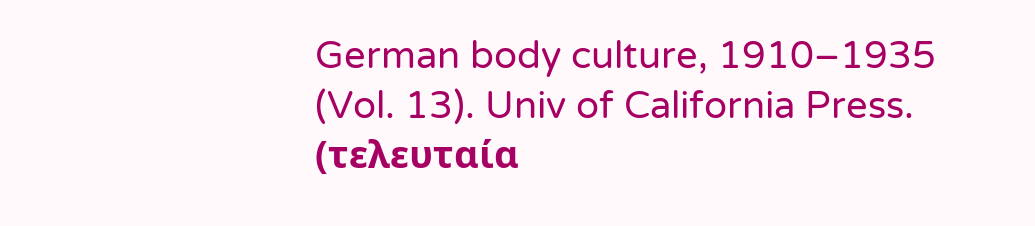German body culture, 1910–1935 (Vol. 13). Univ of California Press. (τελευταία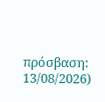πρόσβαση: 13/08/2026)